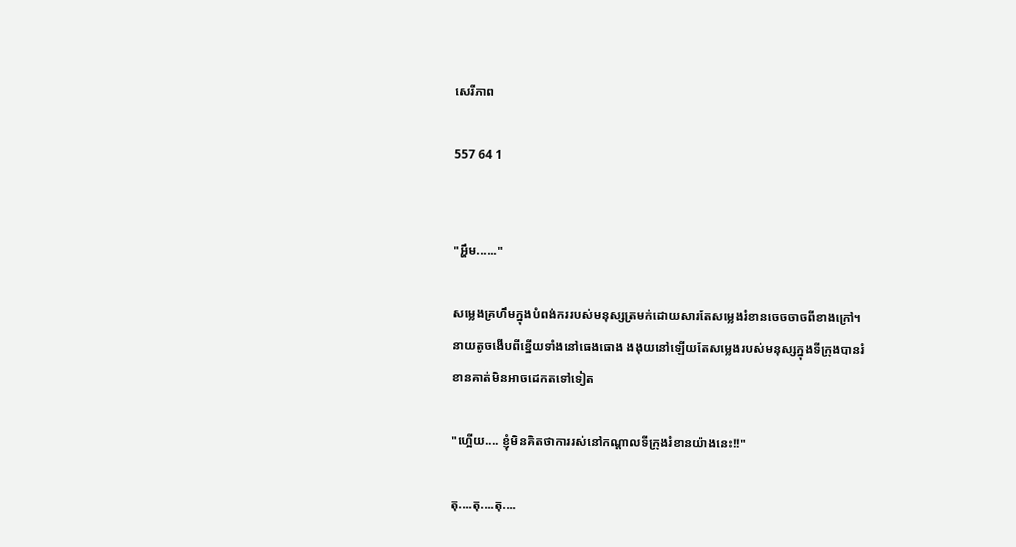សេរីភាព

557 64 1


"អ្ហឹម......"

សម្លេងគ្រហឹមក្នុងបំពង់កររបស់មនុស្សត្រមក់ដោយសារតែសម្លេងរំខានចេចចាចពីខាងក្រៅ។ នាយតូចងើបពីខ្នើយទាំងនៅធេងធោង ងងុយនៅឡើយតែសម្លេងរបស់មនុស្សក្នុងទីក្រុងបានរំខានគាត់មិនអាចដេកតទៅទៀត

"ហ្អើយ.... ខ្ញុំមិនគិតថាការរស់នៅកណ្ដាលទីក្រុងរំខានយ៉ាងនេះ!!"

តុ....តុ....តុ....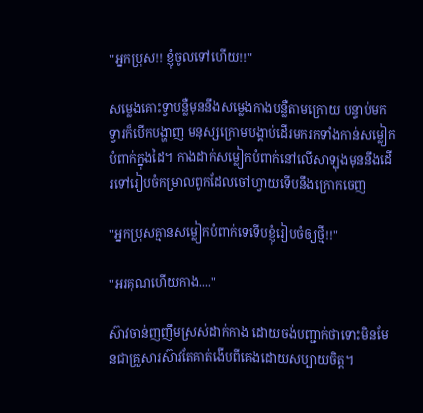"អ្នកប្រុស!! ខ្ញុំចូលទៅហើយ!!"

សម្លេងគោះទ្វាបន្លឺមុននឹងសម្លេងកាងបន្លឺតាមក្រោយ បន្ទាប់មកទ្វារក៏បើកបង្ហាញ មនុស្សក្រោមបង្គាប់ដើរមករកទាំងកាន់សម្លៀកបំពាក់ក្នុងដៃ។ កាងដាក់សម្លៀកបំពាក់នៅលើសាឡុងមុននឹងដើរទៅរៀបចំកម្រាលពូកដែលចៅហ្វាយទើបនឹងក្រោកចេញ

"អ្នកប្រុសគ្មានសម្លៀកបំពាក់ទេទើបខ្ញុំរៀបចំឲ្យថ្មី!!"

"អរគុណហើយកាង...."

ស៊ាវចាន់ញញឹមស្រស់ដាក់កាង ដោយចង់បញ្ជាក់ថាទោះមិនមែនជាគ្រួសារស៊ាវតែគាត់ងើបពីគេងដោយសប្បាយចិត្ត។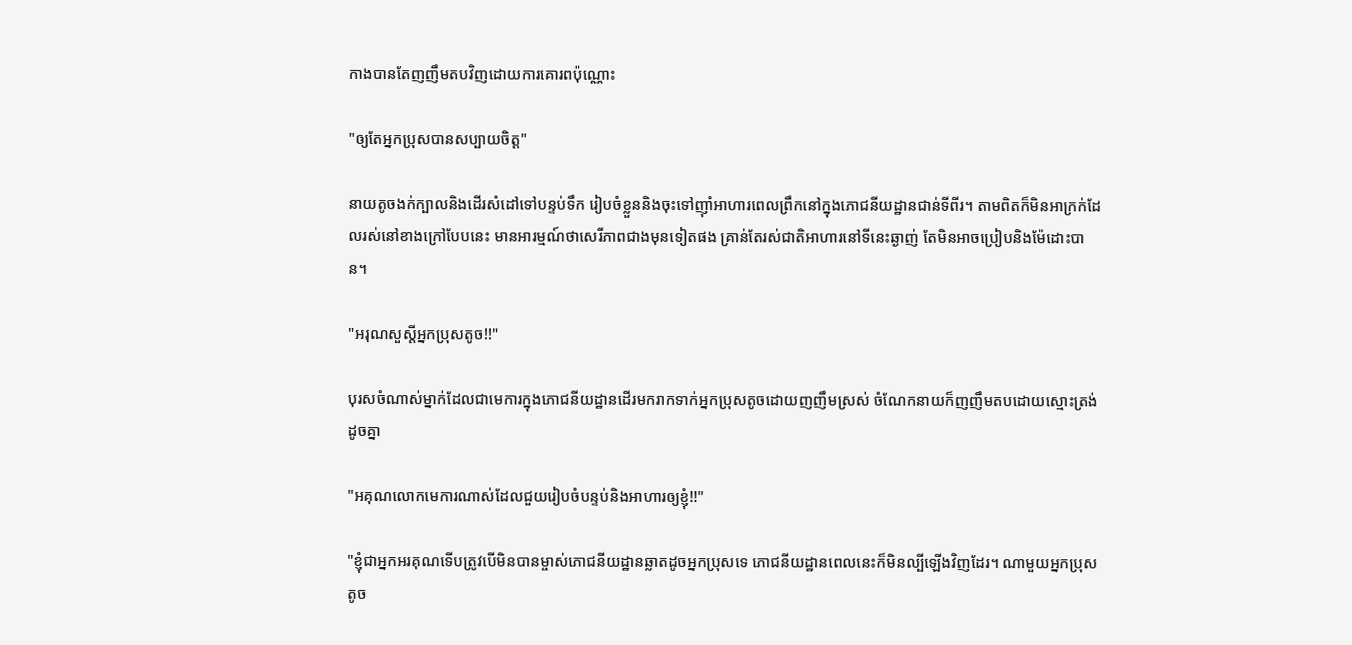កាងបានតែញញឹមតបវិញដោយការគោរពប៉ុណ្ណោះ

"ឲ្យតែអ្នកប្រុសបានសប្បាយចិត្ត"

នាយតូចងក់ក្បាលនិងដើរសំដៅទៅបន្ទប់ទឹក រៀបចំខ្លួននិងចុះទៅញ៉ាំអាហារពេលព្រឹកនៅក្នុងភោជនីយដ្ឋានជាន់ទីពីរ។ តាមពិតក៏មិនអាក្រក់ដែលរស់នៅខាងក្រៅបែបនេះ មានអារម្មណ៍ថាសេរីភាពជាងមុនទៀតផង គ្រាន់តែរស់ជាតិអាហារនៅទីនេះឆ្ងាញ់ តែមិនអាចប្រៀបនិងម៉ែដោះបាន។

"អរុណសួស្តីអ្នកប្រុសតូច!!"

បុរសចំណាស់ម្នាក់ដែលជាមេការក្នុងភោជនីយដ្ឋានដើរមករាកទាក់អ្នកប្រុសតូចដោយញញឹមស្រស់ ចំណែកនាយក៏ញញឹមតបដោយស្មោះត្រង់ដូចគ្នា

"អគុណលោកមេការណាស់ដែលជួយរៀបចំបន្ទប់និងអាហារឲ្យខ្ញុំ!!"

"ខ្ញុំជាអ្នកអរគុណទើបត្រូវបើមិនបានម្ចាស់ភោជនីយដ្ឋានឆ្លាតដូចអ្នកប្រុសទេ ភោជនីយដ្ឋានពេលនេះក៏មិនល្បីឡើងវិញដែរ។ ណាមួយអ្នកប្រុសតូច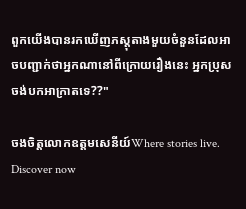ពួកយើងបានរកឃើញភស្តុតាងមួយចំនួនដែលអាចបញ្ជាក់ថាអ្នកណានៅពីក្រោយរឿងនេះ អ្នកប្រុសចង់បកអាក្រាតទេ??"

ចងចិត្តលោកឧត្តមសេនីយ៍Where stories live. Discover now